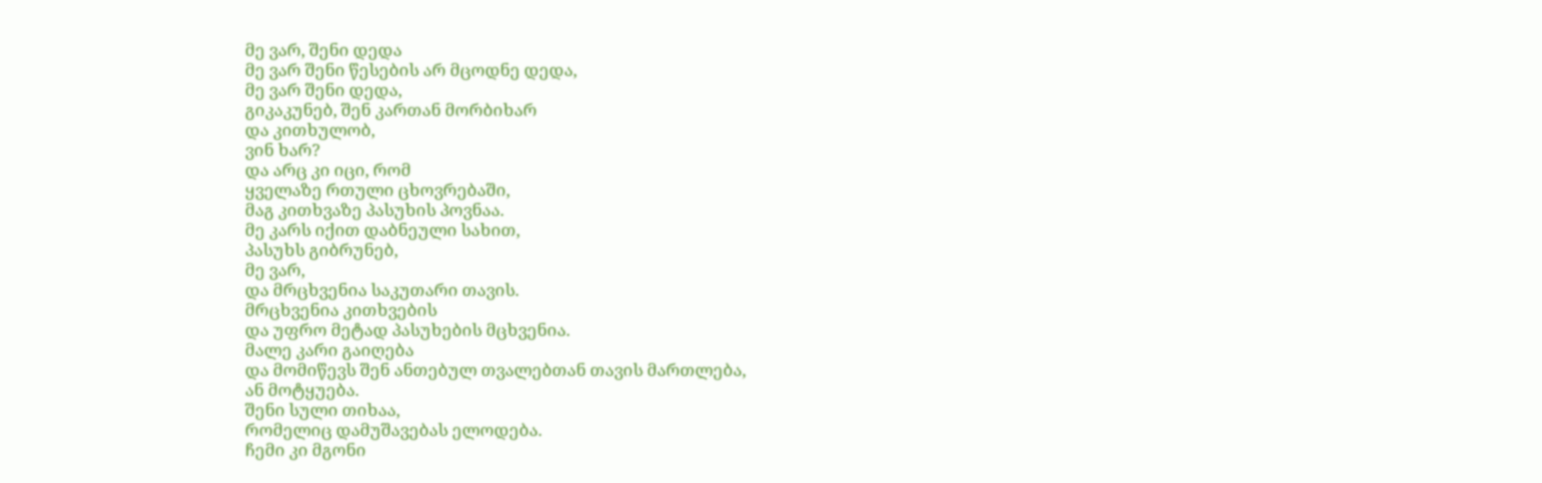მე ვარ, შენი დედა
მე ვარ შენი წესების არ მცოდნე დედა,
მე ვარ შენი დედა,
გიკაკუნებ, შენ კართან მორბიხარ
და კითხულობ,
ვინ ხარ?
და არც კი იცი, რომ
ყველაზე რთული ცხოვრებაში,
მაგ კითხვაზე პასუხის პოვნაა.
მე კარს იქით დაბნეული სახით,
პასუხს გიბრუნებ,
მე ვარ,
და მრცხვენია საკუთარი თავის.
მრცხვენია კითხვების
და უფრო მეტად პასუხების მცხვენია.
მალე კარი გაიღება
და მომიწევს შენ ანთებულ თვალებთან თავის მართლება,
ან მოტყუება.
შენი სული თიხაა,
რომელიც დამუშავებას ელოდება.
ჩემი კი მგონი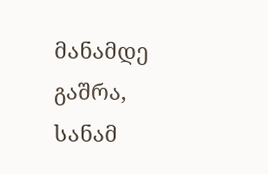მანამდე გაშრა,
სანამ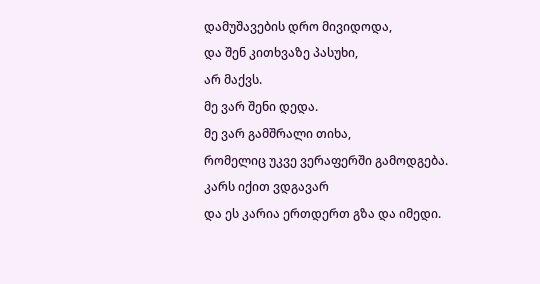დამუშავების დრო მივიდოდა,
და შენ კითხვაზე პასუხი,
არ მაქვს.
მე ვარ შენი დედა.
მე ვარ გამშრალი თიხა,
რომელიც უკვე ვერაფერში გამოდგება.
კარს იქით ვდგავარ
და ეს კარია ერთდერთ გზა და იმედი.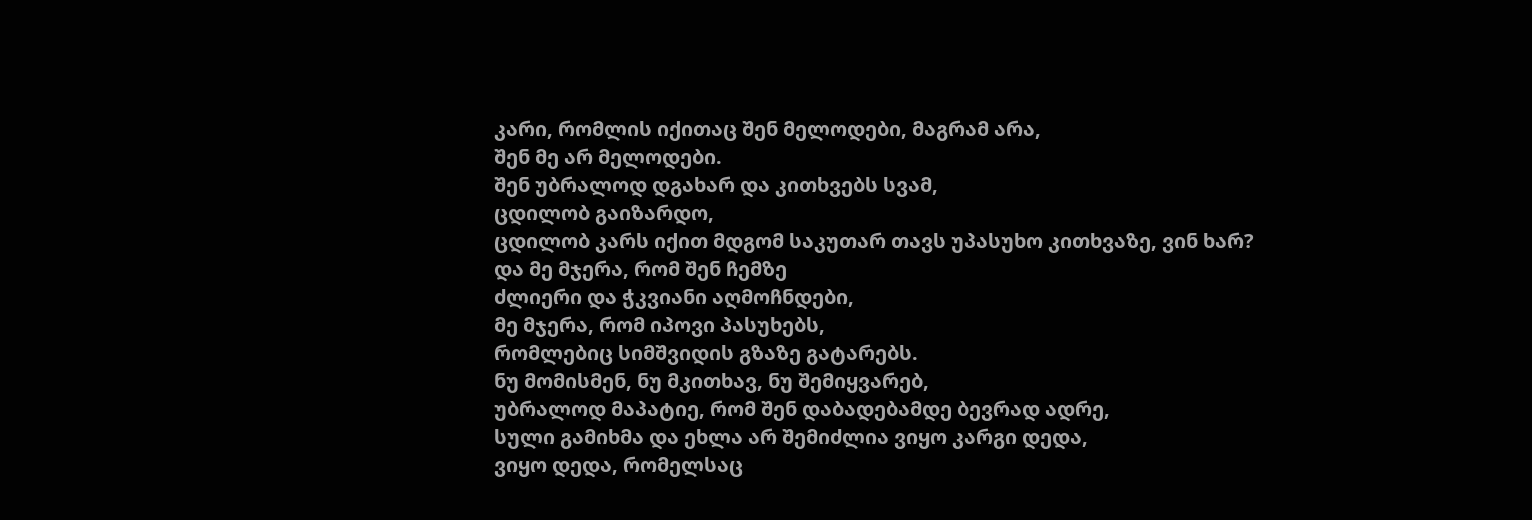კარი, რომლის იქითაც შენ მელოდები, მაგრამ არა,
შენ მე არ მელოდები.
შენ უბრალოდ დგახარ და კითხვებს სვამ,
ცდილობ გაიზარდო,
ცდილობ კარს იქით მდგომ საკუთარ თავს უპასუხო კითხვაზე, ვინ ხარ?
და მე მჯერა, რომ შენ ჩემზე
ძლიერი და ჭკვიანი აღმოჩნდები,
მე მჯერა, რომ იპოვი პასუხებს,
რომლებიც სიმშვიდის გზაზე გატარებს.
ნუ მომისმენ, ნუ მკითხავ, ნუ შემიყვარებ,
უბრალოდ მაპატიე, რომ შენ დაბადებამდე ბევრად ადრე,
სული გამიხმა და ეხლა არ შემიძლია ვიყო კარგი დედა,
ვიყო დედა, რომელსაც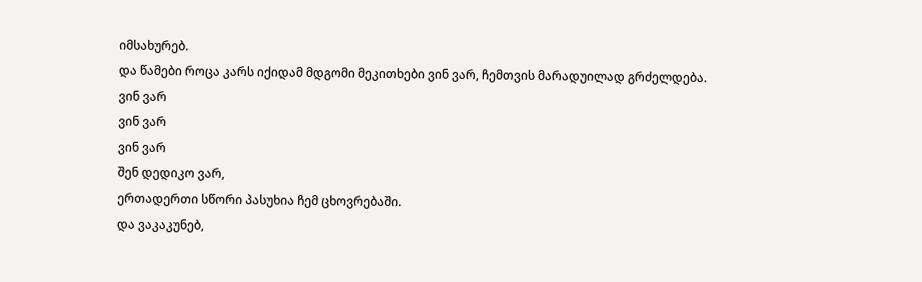იმსახურებ.
და წამები როცა კარს იქიდამ მდგომი მეკითხები ვინ ვარ, ჩემთვის მარადუილად გრძელდება.
ვინ ვარ
ვინ ვარ
ვინ ვარ
შენ დედიკო ვარ,
ერთადერთი სწორი პასუხია ჩემ ცხოვრებაში.
და ვაკაკუნებ,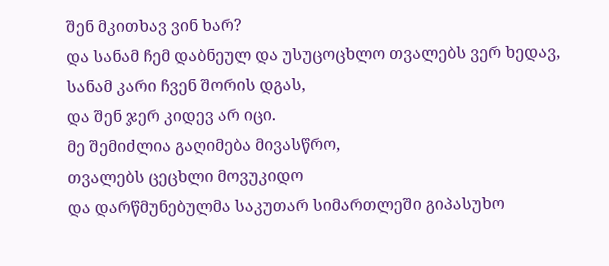შენ მკითხავ ვინ ხარ?
და სანამ ჩემ დაბნეულ და უსუცოცხლო თვალებს ვერ ხედავ,
სანამ კარი ჩვენ შორის დგას,
და შენ ჯერ კიდევ არ იცი.
მე შემიძლია გაღიმება მივასწრო,
თვალებს ცეცხლი მოვუკიდო
და დარწმუნებულმა საკუთარ სიმართლეში გიპასუხო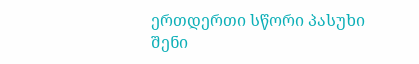ერთდერთი სწორი პასუხი
შენი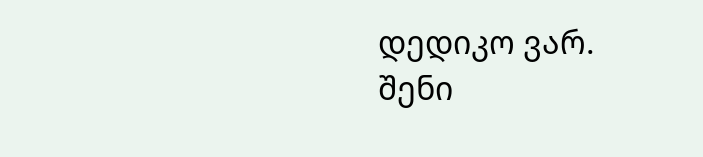დედიკო ვარ.
შენი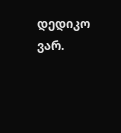დედიკო ვარ.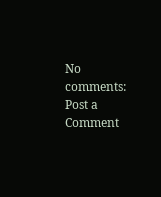No comments:
Post a Comment